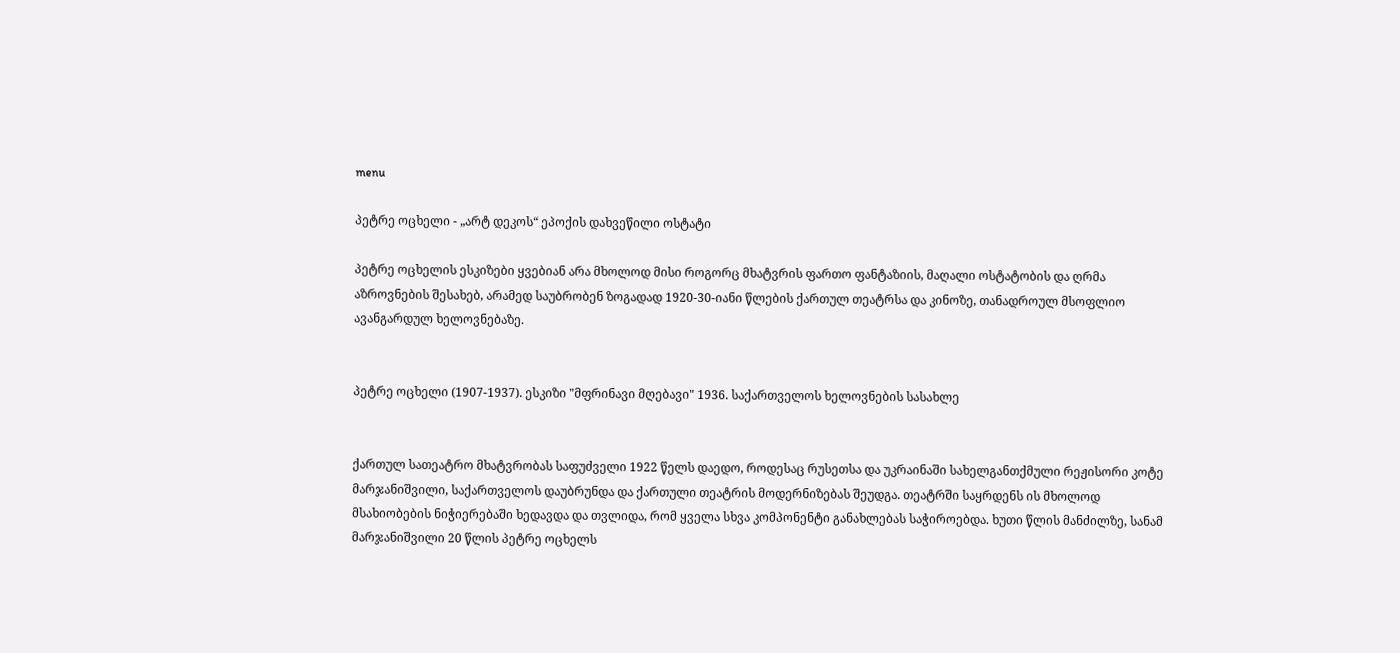menu

პეტრე ოცხელი - „არტ დეკოს“ ეპოქის დახვეწილი ოსტატი

პეტრე ოცხელის ესკიზები ყვებიან არა მხოლოდ მისი როგორც მხატვრის ფართო ფანტაზიის, მაღალი ოსტატობის და ღრმა აზროვნების შესახებ, არამედ საუბრობენ ზოგადად 1920-30-იანი წლების ქართულ თეატრსა და კინოზე, თანადროულ მსოფლიო ავანგარდულ ხელოვნებაზე.


პეტრე ოცხელი (1907-1937). ესკიზი "მფრინავი მღებავი" 1936. საქართველოს ხელოვნების სასახლე


ქართულ სათეატრო მხატვრობას საფუძველი 1922 წელს დაედო, როდესაც რუსეთსა და უკრაინაში სახელგანთქმული რეჟისორი კოტე მარჯანიშვილი, საქართველოს დაუბრუნდა და ქართული თეატრის მოდერნიზებას შეუდგა. თეატრში საყრდენს ის მხოლოდ მსახიობების ნიჭიერებაში ხედავდა და თვლიდა, რომ ყველა სხვა კომპონენტი განახლებას საჭიროებდა. ხუთი წლის მანძილზე, სანამ მარჯანიშვილი 20 წლის პეტრე ოცხელს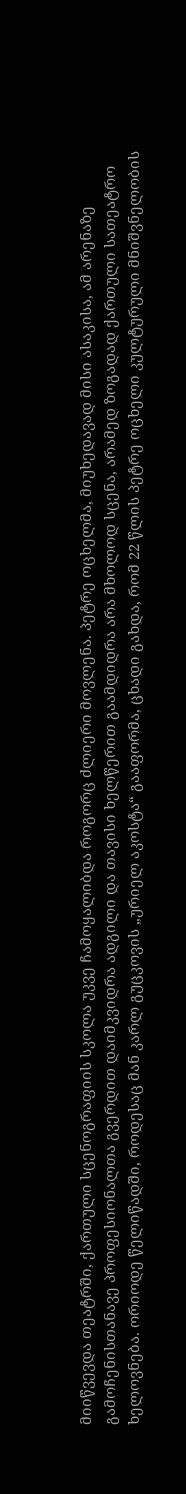მიიწვევდა თეატრში, ქართული სცენოგრაფიის სკოლა უკვე ჩამოყალიბდა როგორც ძლიერი მოვლენა. პეტრე ოცხელმა, მიუხედავად მისი ასაკისა, ამ არენაზე გამოჩენისთანავე პროფესიონალთა გვერდით დაიმკვიდრა ადგილი და თავისი ხელწერით გაამდიდრა არა მხოლოდ სცენა, არამედ ზოგადად ქართული სათეატრო ხელოვნება. ორიოდე წელიწადში, როდესაც მან კარლ გუცკოვის „ურიელ აკოსტა“ გააფორმა, ცხადი გახდა, რომ 22 წლის პეტრე ოცხელი კულტურული მნიშვნელობის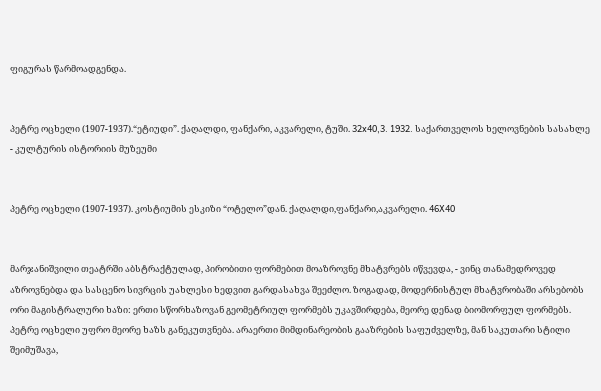ფიგურას წარმოადგენდა.


პეტრე ოცხელი (1907-1937).“ეტიუდი”. ქაღალდი, ფანქარი, აკვარელი, ტუში. 32x40,3. 1932. საქართველოს ხელოვნების სასახლე - კულტურის ისტორიის მუზეუმი


პეტრე ოცხელი (1907-1937). კოსტიუმის ესკიზი “ოტელო”დან. ქაღალდი,ფანქარი,აკვარელი. 46X40


მარჯანიშვილი თეატრში აბსტრაქტულად, პირობითი ფორმებით მოაზროვნე მხატვრებს იწვევდა, - ვინც თანამედროვედ აზროვნებდა და სასცენო სივრცის უახლესი ხედვით გარდასახვა შეეძლო. ზოგადად, მოდერნისტულ მხატვრობაში არსებობს ორი მაგისტრალური ხაზი: ერთი სწორხაზოვან გეომეტრიულ ფორმებს უკავშირდება, მეორე დენად ბიომორფულ ფორმებს. პეტრე ოცხელი უფრო მეორე ხაზს განეკუთვნება. არაერთი მიმდინარეობის გააზრების საფუძველზე, მან საკუთარი სტილი შეიმუშავა,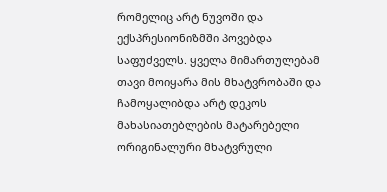რომელიც არტ ნუვოში და ექსპრესიონიზმში პოვებდა საფუძველს. ყველა მიმართულებამ თავი მოიყარა მის მხატვრობაში და ჩამოყალიბდა არტ დეკოს მახასიათებლების მატარებელი ორიგინალური მხატვრული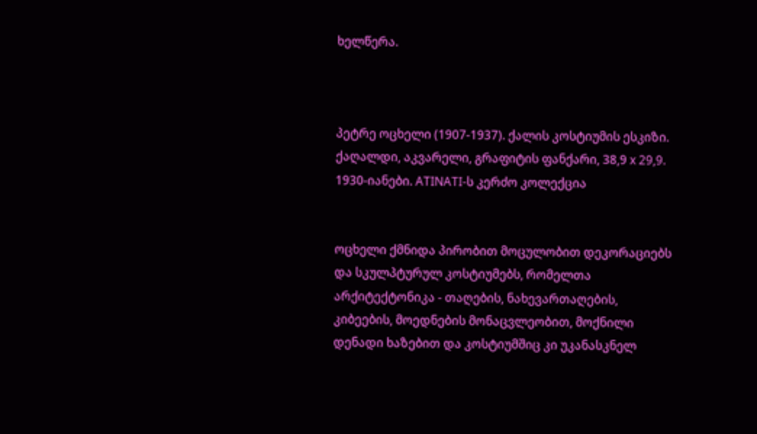ხელწერა.



პეტრე ოცხელი (1907-1937). ქალის კოსტიუმის ესკიზი. ქაღალდი, აკვარელი, გრაფიტის ფანქარი, 38,9 x 29,9. 1930-იანები. ATINATI-ს კერძო კოლექცია


ოცხელი ქმნიდა პირობით მოცულობით დეკორაციებს და სკულპტურულ კოსტიუმებს, რომელთა არქიტექტონიკა - თაღების, ნახევართაღების, კიბეების, მოედნების მონაცვლეობით, მოქნილი დენადი ხაზებით და კოსტიუმშიც კი უკანასკნელ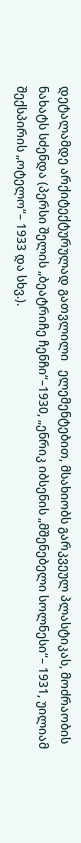დეტალამდე არქიტექტურულად გათვლილი   ელემენტებით, მსახიობს გარკვეულ პლასტიკას, მოძრაობის ნახატს სძენდა (პერსი შელის „ბეატრიჩე ჩენჩი“–1930, „ენრიკ იბსენის „მშენებელი სოლნესი“– 1931, უილიამ შექსპირის „ოტელო“– 1933 და სხვ.).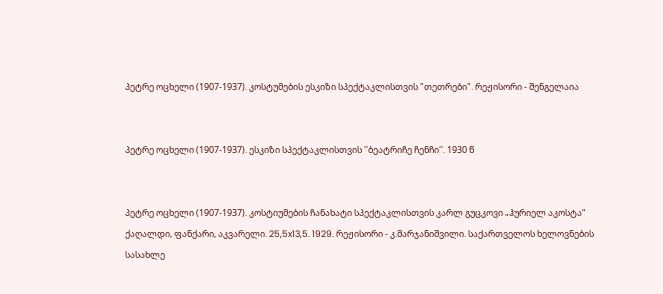პეტრე ოცხელი (1907-1937). კოსტუმების ესკიზი სპექტაკლისთვის "თეთრები". რეჟისორი - შენგელაია


პეტრე ოცხელი (1907-1937). ესკიზი სპექტაკლისთვის ''ბეატრიჩე ჩენჩი''. 1930 წ


პეტრე ოცხელი (1907-1937). კოსტიუმების ჩანახატი სპექტაკლისთვის კარლ გუცკოვი „ჰურიელ აკოსტა“ ქაღალდი, ფანქარი, აკვარელი. 25,5x13,5. 1929. რეჟისორი - კ.მარჯანიშვილი. საქართველოს ხელოვნების სასახლე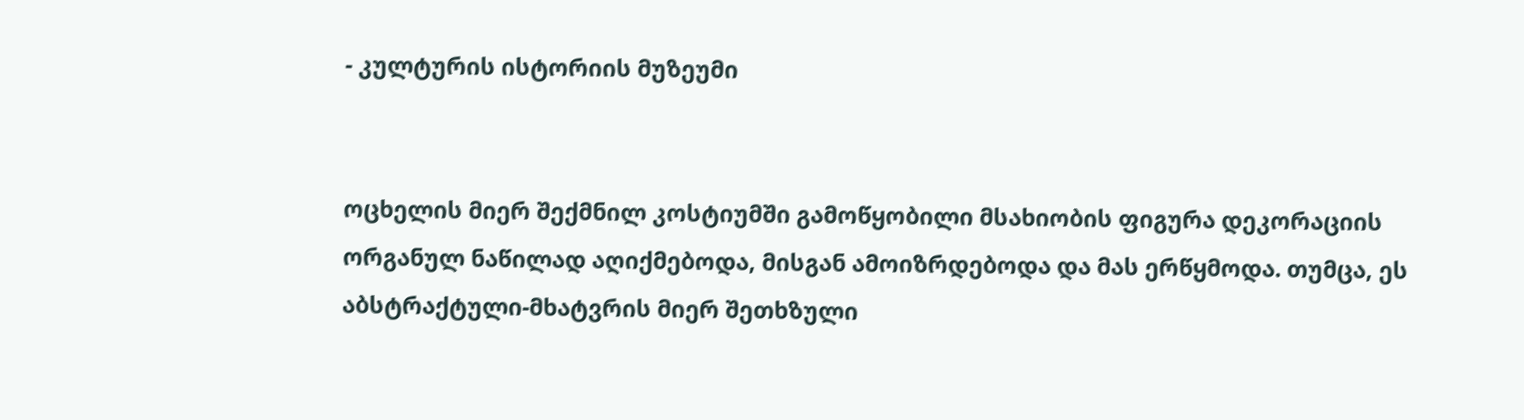- კულტურის ისტორიის მუზეუმი


ოცხელის მიერ შექმნილ კოსტიუმში გამოწყობილი მსახიობის ფიგურა დეკორაციის ორგანულ ნაწილად აღიქმებოდა, მისგან ამოიზრდებოდა და მას ერწყმოდა. თუმცა, ეს აბსტრაქტული-მხატვრის მიერ შეთხზული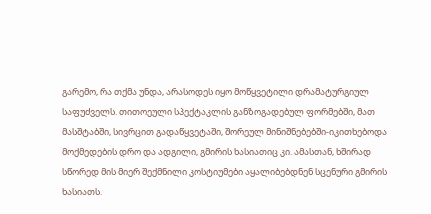გარემო, რა თქმა უნდა, არასოდეს იყო მოწყვეტილი დრამატურგიულ საფუძველს. თითოეული სპექტაკლის განზოგადებულ ფორმებში, მათ მასშტაბში, სივრცით გადაწყვეტაში, შორეულ მინიშნებებში-იკითხებოდა მოქმედების დრო და ადგილი, გმირის ხასიათიც კი. ამასთან, ხშირად სწორედ მის მიერ შექმნილი კოსტიუმები აყალიბებდნენ სცენური გმირის ხასიათს.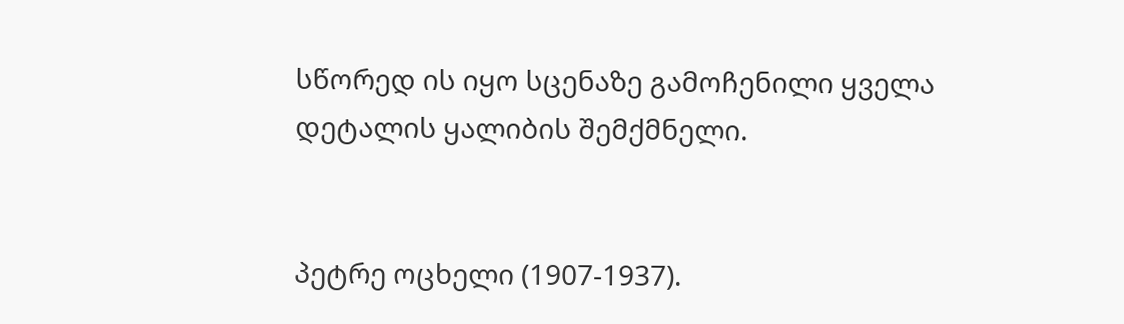სწორედ ის იყო სცენაზე გამოჩენილი ყველა დეტალის ყალიბის შემქმნელი.


პეტრე ოცხელი (1907-1937).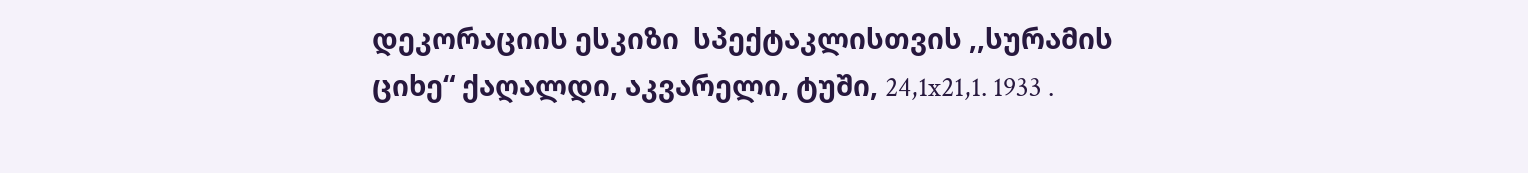დეკორაციის ესკიზი  სპექტაკლისთვის ,,სურამის ციხე“ ქაღალდი, აკვარელი, ტუში, 24,1x21,1. 1933 .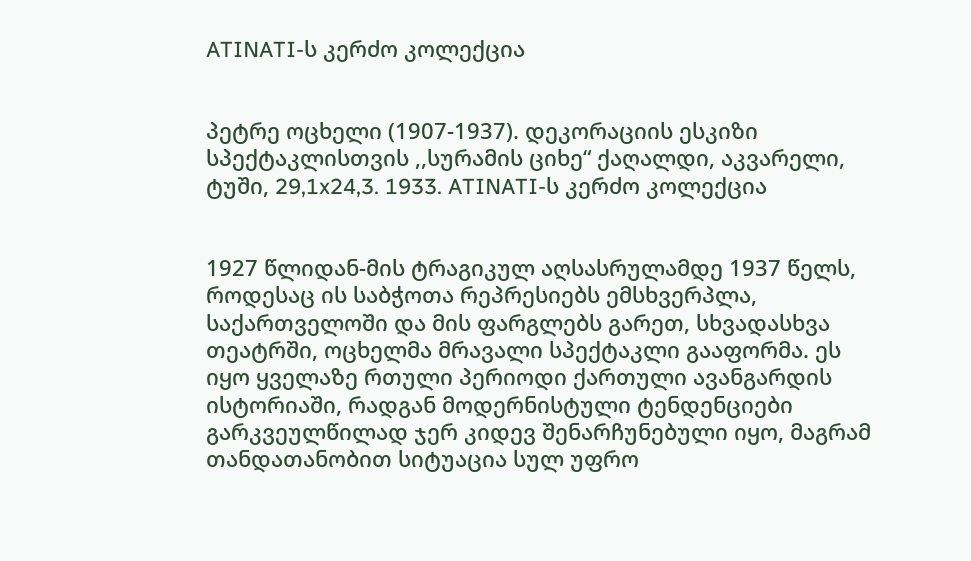ATINATI-ს კერძო კოლექცია


პეტრე ოცხელი (1907-1937). დეკორაციის ესკიზი  სპექტაკლისთვის ,,სურამის ციხე“ ქაღალდი, აკვარელი, ტუში, 29,1x24,3. 1933. ATINATI-ს კერძო კოლექცია


1927 წლიდან-მის ტრაგიკულ აღსასრულამდე 1937 წელს, როდესაც ის საბჭოთა რეპრესიებს ემსხვერპლა, საქართველოში და მის ფარგლებს გარეთ, სხვადასხვა თეატრში, ოცხელმა მრავალი სპექტაკლი გააფორმა. ეს იყო ყველაზე რთული პერიოდი ქართული ავანგარდის ისტორიაში, რადგან მოდერნისტული ტენდენციები გარკვეულწილად ჯერ კიდევ შენარჩუნებული იყო, მაგრამ თანდათანობით სიტუაცია სულ უფრო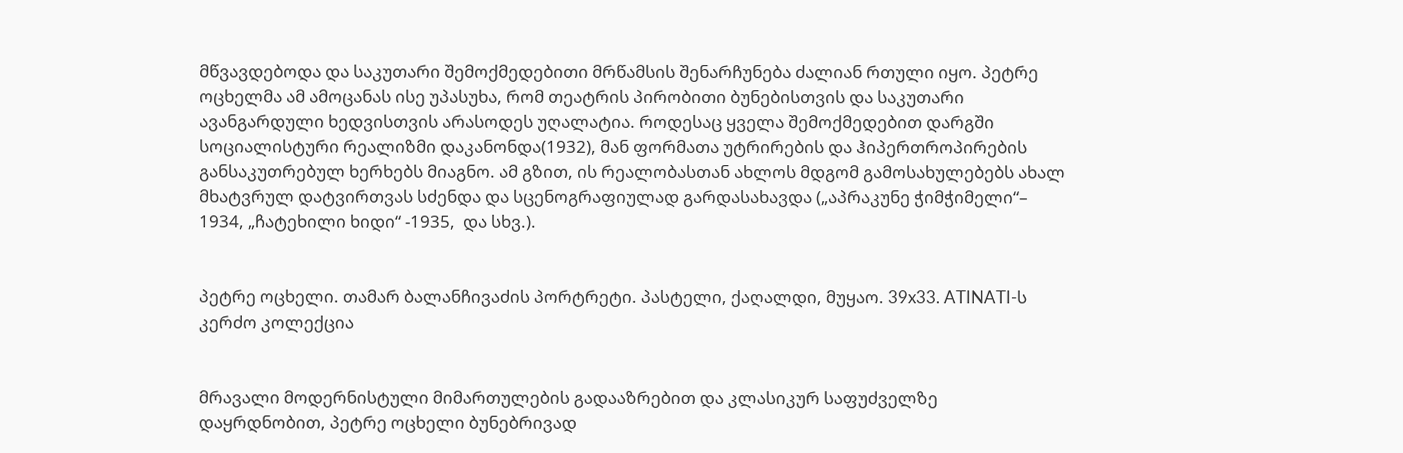მწვავდებოდა და საკუთარი შემოქმედებითი მრწამსის შენარჩუნება ძალიან რთული იყო. პეტრე ოცხელმა ამ ამოცანას ისე უპასუხა, რომ თეატრის პირობითი ბუნებისთვის და საკუთარი ავანგარდული ხედვისთვის არასოდეს უღალატია. როდესაც ყველა შემოქმედებით დარგში სოციალისტური რეალიზმი დაკანონდა(1932), მან ფორმათა უტრირების და ჰიპერთროპირების განსაკუთრებულ ხერხებს მიაგნო. ამ გზით, ის რეალობასთან ახლოს მდგომ გამოსახულებებს ახალ მხატვრულ დატვირთვას სძენდა და სცენოგრაფიულად გარდასახავდა („აპრაკუნე ჭიმჭიმელი“– 1934, „ჩატეხილი ხიდი“ -1935,  და სხვ.).


პეტრე ოცხელი. თამარ ბალანჩივაძის პორტრეტი. პასტელი, ქაღალდი, მუყაო. 39x33. ATINATI-ს კერძო კოლექცია


მრავალი მოდერნისტული მიმართულების გადააზრებით და კლასიკურ საფუძველზე დაყრდნობით, პეტრე ოცხელი ბუნებრივად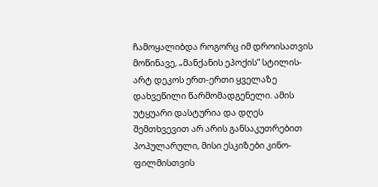ჩამოყალიბდა როგორც იმ დროისათვის მოწინავე, „მანქანის ეპოქის“ სტილის-არტ დეკოს ერთ-ერთი ყველაზე დახვეწილი წარმომადგენელი. ამის უტყუარი დასტურია და დღეს შემთხვევით არ არის განსაკუთრებით პოპულარული, მისი ესკიზები კინო-ფილმისთვის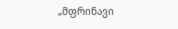„მფრინავი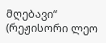მღებავი“ (რეჟისორი ლეო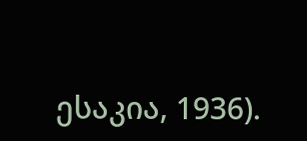ესაკია, 1936).